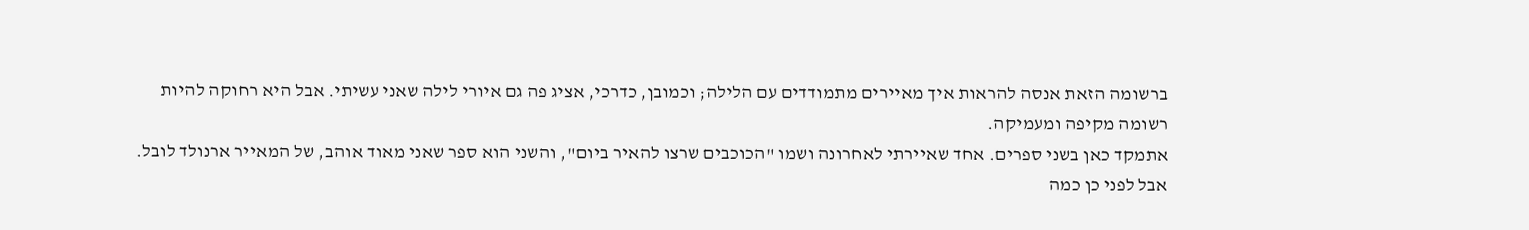ברשומה הזאת אנסה להראות איך מאיירים מתמודדים עם הלילה; וכמובן, כדרכי, אציג פה גם איורי לילה שאני עשיתי. אבל היא רחוקה להיות רשומה מקיפה ומעמיקה.
אתמקד כאן בשני ספרים. אחד שאיירתי לאחרונה ושמו "הכוכבים שרצו להאיר ביום", והשני הוא ספר שאני מאוד אוהב, של המאייר ארנולד לובל.
אבל לפני כן כמה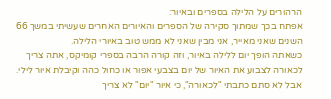הרהורים על הלילה בספרים ובאיור:
אפתח בכך שמתוך סקירה של הספרים והאיורים האחרים שעשיתי במשך 66 השנים שאני מאייר, אני מבין שאני לא ממש טוב באיורי הלילה.
כשאתה הופך יום ללילה באיור, וזה קורה הרבה בספרי קומיקס, אתה צריך לכאורה לצבוע את האיור של יום בצבעי אפור או כחול כהה וקיבלת איור לילי. אבל לא סתם כתבתי "לכאורה", כי איור "יום" לא צריך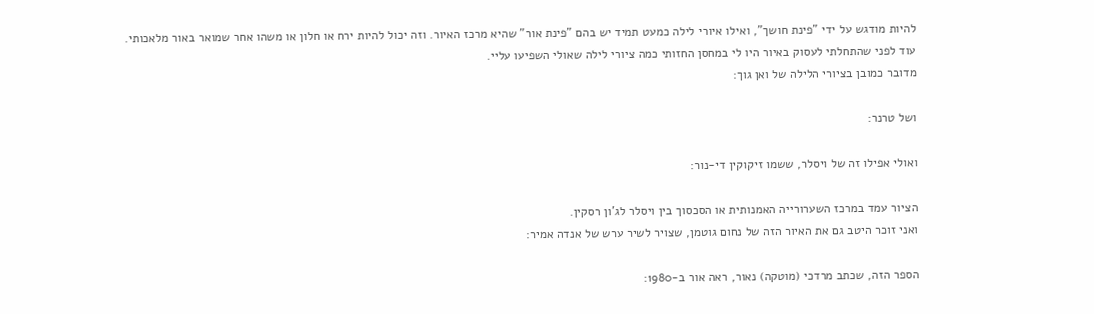להיות מודגש על ידי "פינת חושך", ואילו איורי לילה כמעט תמיד יש בהם "פינת אור" שהיא מרכז האיור. וזה יכול להיות ירח או חלון או משהו אחר שמואר באור מלאכותי.
עוד לפני שהתחלתי לעסוק באיור היו לי במחסן החזותי כמה ציורי לילה שאולי השפיעו עליי.
מדובר כמובן בציורי הלילה של ואן גוך:

ושל טרנר:

ואולי אפילו זה של ויסלר, ששמו זיקוקין די-נור:

הציור עמד במרכז השערורייה האמנותית או הסכסוך בין ויסלר לג'ון רסקין.
ואני זוכר היטב גם את האיור הזה של נחום גוטמן, שצויר לשיר ערש של אנדה אמיר:

הספר הזה, שכתב מרדכי (מוטקה) נאור, ראה אור ב-1980: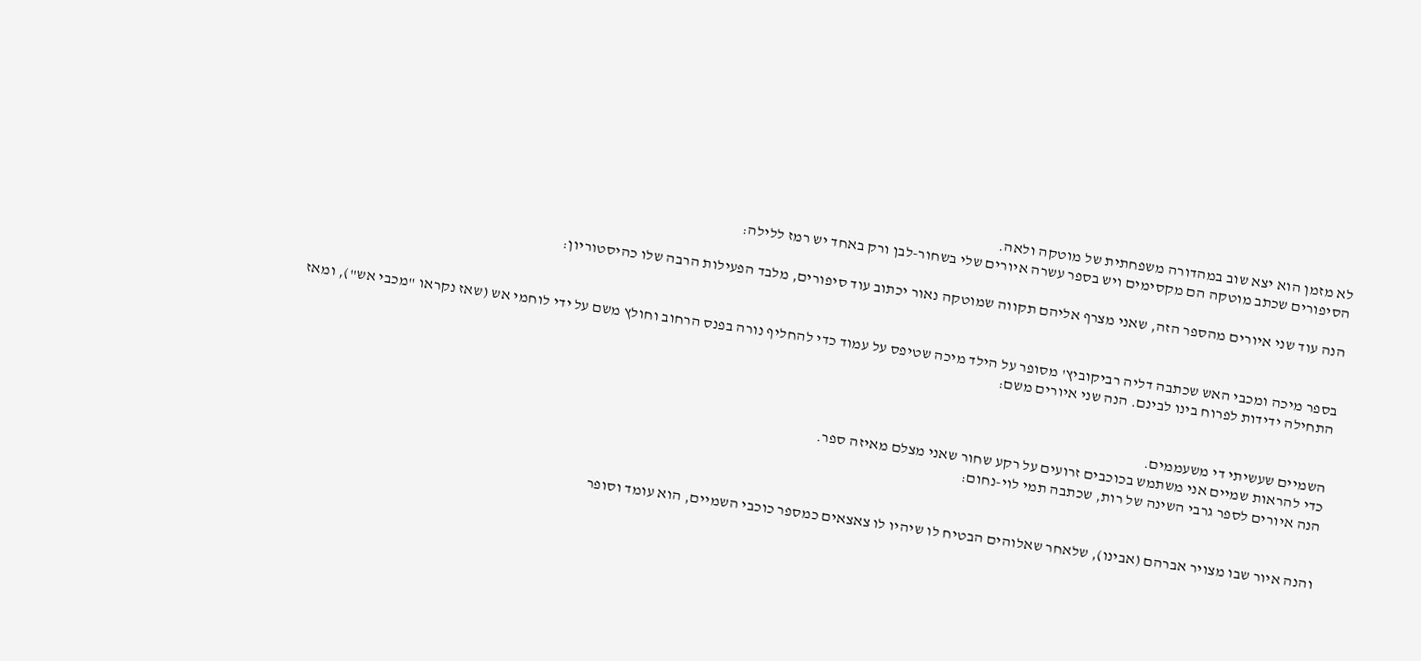לא מזמן הוא יצא שוב במהדורה משפחתית של מוטקה ולאה.
הסיפורים שכתב מוטקה הם מקסימים ויש בספר עשרה איורים שלי בשחור-לבן ורק באחד יש רמז ללילה:

הנה עוד שני איורים מהספר הזה, שאני מצרף אליהם תקווה שמוטקה נאור יכתוב עוד סיפורים, מלבד הפעילות הרבה שלו כהיסטוריון:


בספר מיכה ומכבי האש שכתבה דליה רביקוביץ' מסופר על הילד מיכה שטיפס על עמוד כדי להחליף נורה בפנס הרחוב וחולץ משם על ידי לוחמי אש (שאז נקראו "מכבי אש"), ומאז התחילה ידידות לפרוח בינו לבינם. הנה שני איורים משם:


השמיים שעשיתי די משעממים.
כדי להראות שמיים אני משתמש בכוכבים זרועים על רקע שחור שאני מצלם מאיזה ספר.
הנה איורים לספר גרבי השינה של רות, שכתבה תמי לוי-נחום:


והנה איור שבו מצויר אברהם (אבינו), שלאחר שאלוהים הבטיח לו שיהיו לו צאצאים כמספר כוכבי השמיים, הוא עומד וסופר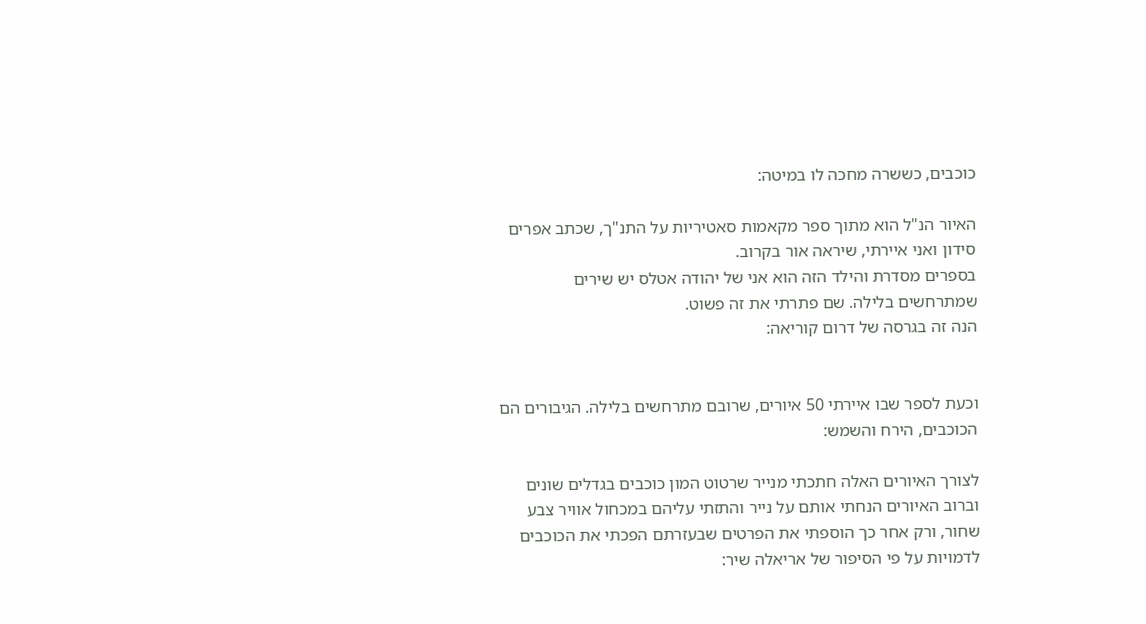כוכבים, כששרה מחכה לו במיטה:

האיור הנ"ל הוא מתוך ספר מקאמות סאטיריות על התנ"ך, שכתב אפרים סידון ואני איירתי, שיראה אור בקרוב.
בספרים מסדרת והילד הזה הוא אני של יהודה אטלס יש שירים שמתרחשים בלילה. שם פתרתי את זה פשוט.
הנה זה בגרסה של דרום קוריאה:


וכעת לספר שבו איירתי 50 איורים, שרובם מתרחשים בלילה. הגיבורים הם הכוכבים, הירח והשמש:

לצורך האיורים האלה חתכתי מנייר שרטוט המון כוכבים בגדלים שונים וברוב האיורים הנחתי אותם על נייר והתזתי עליהם במכחול אוויר צבע שחור, ורק אחר כך הוספתי את הפרטים שבעזרתם הפכתי את הכוכבים לדמויות על פי הסיפור של אריאלה שיר: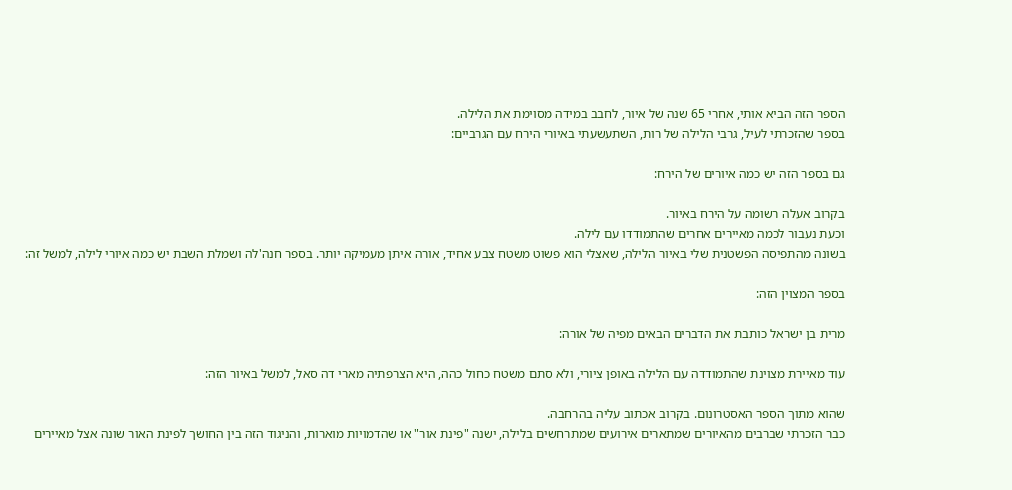הספר הזה הביא אותי, אחרי 65 שנה של איור, לחבב במידה מסוימת את הלילה.
בספר שהזכרתי לעיל, גרבי הלילה של רות, השתעשעתי באיורי הירח עם הגרביים:

גם בספר הזה יש כמה איורים של הירח:

בקרוב אעלה רשומה על הירח באיור.
וכעת נעבור לכמה מאיירים אחרים שהתמודדו עם לילה.
בשונה מהתפיסה הפשטנית שלי באיור הלילה, שאצלי הוא פשוט משטח צבע אחיד, אורה איתן מעמיקה יותר. בספר חנה'לה ושמלת השבת יש כמה איורי לילה, למשל זה:

בספר המצוין הזה:

מרית בן ישראל כותבת את הדברים הבאים מפיה של אורה:

עוד מאיירת מצוינת שהתמודדה עם הלילה באופן ציורי, ולא סתם משטח כחול כהה, היא הצרפתיה מארי דה סאל, למשל באיור הזה:

שהוא מתוך הספר האסטרונום. בקרוב אכתוב עליה בהרחבה.
כבר הזכרתי שברבים מהאיורים שמתארים אירועים שמתרחשים בלילה, ישנה "פינת אור" או שהדמויות מוארות, והניגוד הזה בין החושך לפינת האור שונה אצל מאיירים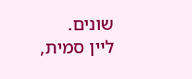שונים.
ליין סמית,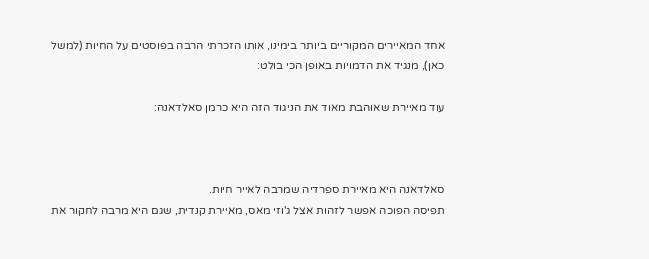אחד המאיירים המקוריים ביותר בימינו, אותו הזכרתי הרבה בפוסטים על החיות (למשל כאן), מנגיד את הדמויות באופן הכי בולט:

עוד מאיירת שאוהבת מאוד את הניגוד הזה היא כרמן סאלדאנה:



סאלדאנה היא מאיירת ספרדיה שמרבה לאייר חיות.
תפיסה הפוכה אפשר לזהות אצל ג'וזי מאס, מאיירת קנדית, שגם היא מרבה לחקור את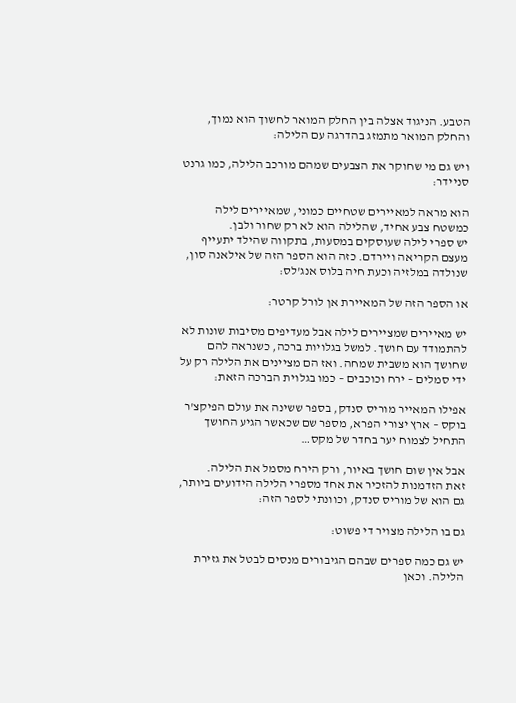הטבע. הניגוד אצלה בין החלק המואר לחשוך הוא נמוך, והחלק המואר מתמזג בהדרגה עם הלילה:

ויש גם מי שחוקר את הצבעים שמהם מורכב הלילה, כמו גרנט סניידר:

הוא מראה למאיירים שטחיים כמוני, שמאיירים לילה כמשטח צבע אחיד, שהלילה הוא לא רק שחור ולבן.
יש ספרי לילה שעוסקים במסעות, בתקווה שהילד יתעייף מעצם הקריאה ויירדם. כזה הוא הספר הזה של אילאנה סון, שנולדה במלזיה וכעת חיה בלוס אנג'לס:

או הספר הזה של המאיירת אן לורל קרטר:

יש מאיירים שמציירים לילה אבל מעדיפים מסיבות שונות לא להתמודד עם חושך. למשל בגלויות ברכה, כשנראה להם שחושך הוא משבית שמחה. ואז הם מציינים את הלילה רק על ידי סמלים – ירח וכוכבים – כמו בגלוית הברכה הזאת:

אפילו המאייר מוריס סנדק, בספר ששינה את עולם הפיקצ'ר בוקס – ארץ יצורי הפרא, מספר שם שכאשר הגיע החושך התחיל לצמוח יער בחדר של מקס…

אבל אין שום חושך באיור, ורק הירח מסמל את הלילה.
זאת הזדמנות להזכיר את אחד מספרי הלילה הידועים ביותר, גם הוא של מוריס סנדק, וכוונתי לספר הזה:

גם בו הלילה מצויר די פשוט:

יש גם כמה ספרים שבהם הגיבורים מנסים לבטל את גזירת הלילה. וכאן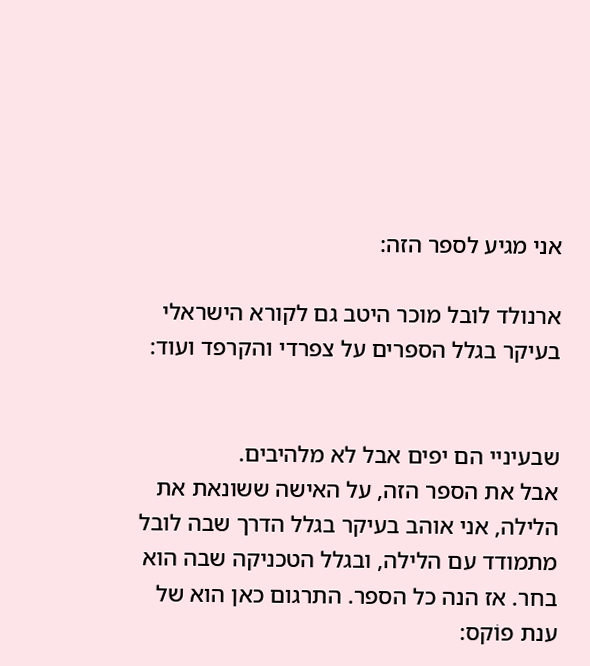אני מגיע לספר הזה:

ארנולד לובל מוכר היטב גם לקורא הישראלי בעיקר בגלל הספרים על צפרדי והקרפד ועוד:


שבעיניי הם יפים אבל לא מלהיבים.
אבל את הספר הזה, על האישה ששונאת את הלילה, אני אוהב בעיקר בגלל הדרך שבה לובל מתמודד עם הלילה, ובגלל הטכניקה שבה הוא בחר. אז הנה כל הספר. התרגום כאן הוא של ענת פוֹקס: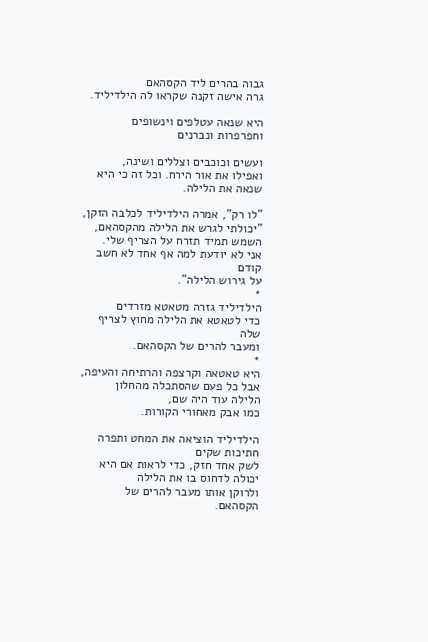גבוה בהרים ליד הקסהאם
גרה אישה זקנה שקראו לה הילדיליד.

היא שנאה עטלפים וינשופים וחפרפרות ונברנים

ועשים וכוכבים וצללים ושינה,
ואפילו את אור הירח. וכל זה כי היא שנאה את הלילה.

"לו רק", אמרה הילדיליד לכלבה הזקן,
"יכולתי לגרש את הלילה מהקסהאם,
השמש תמיד תזרח על הצריף שלי.
אני לא יודעת למה אף אחד לא חשב קודם
על גירוש הלילה".
*
הילדיליד גזרה מטאטא מזרדים
כדי לטאטא את הלילה מחוץ לצריף שלה
ומעבר להרים של הקסהאם.
*
היא טאטאה וקרצפה והרתיחה והעיפה,
אבל כל פעם שהסתכלה מהחלון
הלילה עוד היה שם,
כמו אבק מאחורי הקורות.

הילדיליד הוציאה את המחט ותפרה חתיכות שקים
לשק אחד חזק, כדי לראות אם היא יכולה לדחוס בו את הלילה
ולרוקן אותו מעבר להרים של הקסהאם.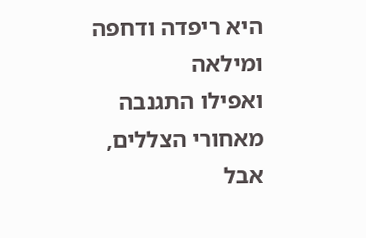היא ריפדה ודחפה ומילאה
ואפילו התגנבה מאחורי הצללים,
אבל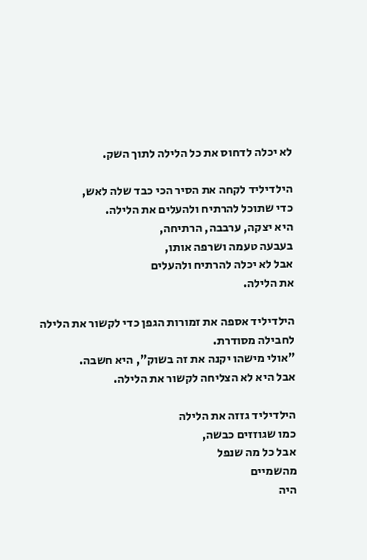לא יכלה לדחוס את כל הלילה לתוך השק.

הילדיליד לקחה את הסיר הכי כבד שלה לאש,
כדי שתוכל להרתיח ולהעלים את הלילה.
היא יצקה, ערבבה, הרתיחה,
בעבעה טעמה ושרפה אותו,
אבל לא יכלה להרתיח ולהעלים
את הלילה.

הילדיליד אספה את זמורות הגפן כדי לקשור את הלילה
לחבילה מסודרת.
"אולי מישהו יקנה את זה בשוק", היא חשבה.
אבל היא לא הצליחה לקשור את הלילה.

הילדיליד גזזה את הלילה
כמו שגוזזים כבשה,
אבל כל מה שנפל
מהשמיים
היה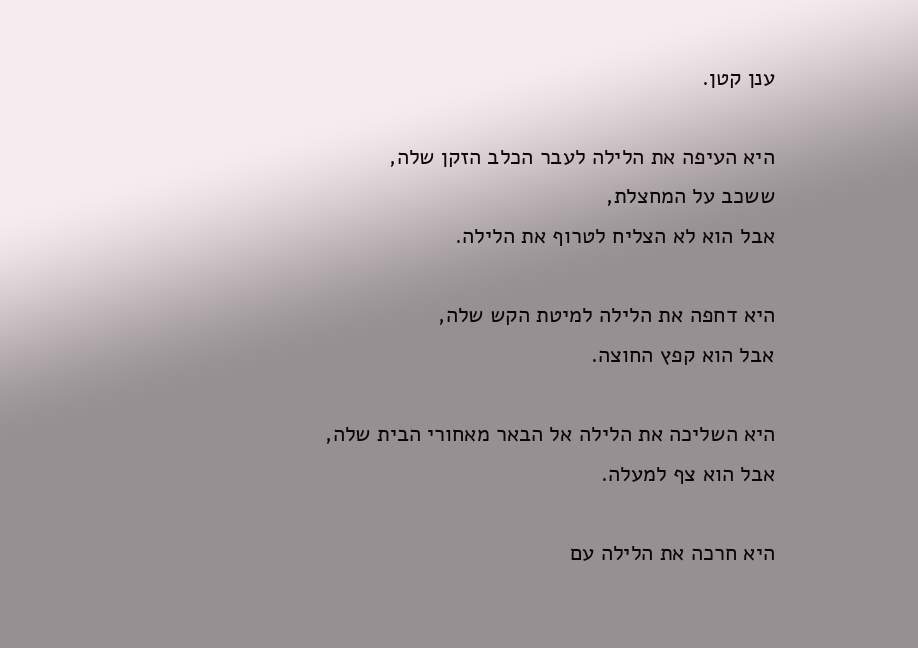ענן קטן.

היא העיפה את הלילה לעבר הכלב הזקן שלה,
ששכב על המחצלת,
אבל הוא לא הצליח לטרוף את הלילה.

היא דחפה את הלילה למיטת הקש שלה,
אבל הוא קפץ החוצה.

היא השליכה את הלילה אל הבאר מאחורי הבית שלה,
אבל הוא צף למעלה.

היא חרכה את הלילה עם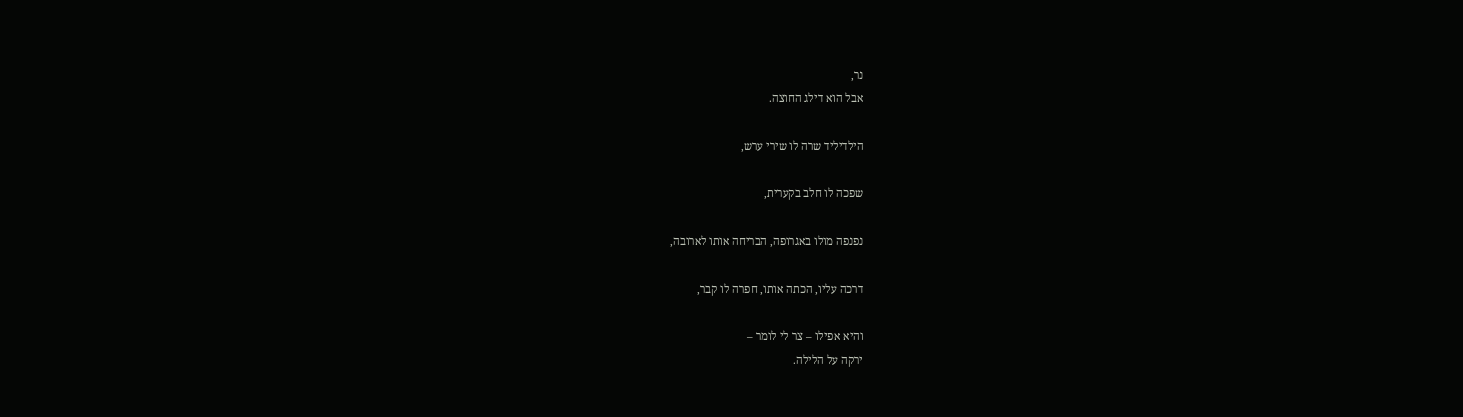נר,
אבל הוא דילג החוצה.

הילדיליד שרה לו שירי ערש,

שפכה לו חלב בקערית,

נפנפה מולו באגרופה, הבריחה אותו לארובה,

דרכה עליו, הכתה אותו, חפרה לו קבר,

והיא אפילו – צר לי לומר –
ירקה על הלילה.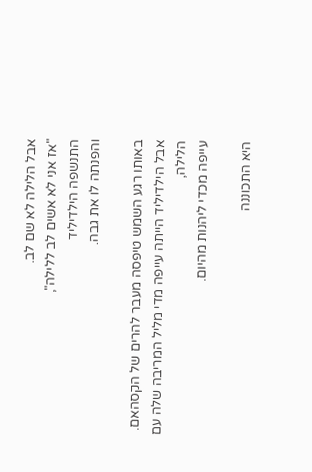אבל הלילה לא שם לב.
"אז אני לא אשים לב ללילה",
התנשפה הילדיליד
והפנתה לו את גבה.

באותו רגע השמש טיפסה מעבר להרים של הקסהאם.
אבל הילדיליד הייתה עייפה מדי מליל המריבה שלה עם הלילה,
עייפה מכדי ליהנות מהיום.

היא התכוננה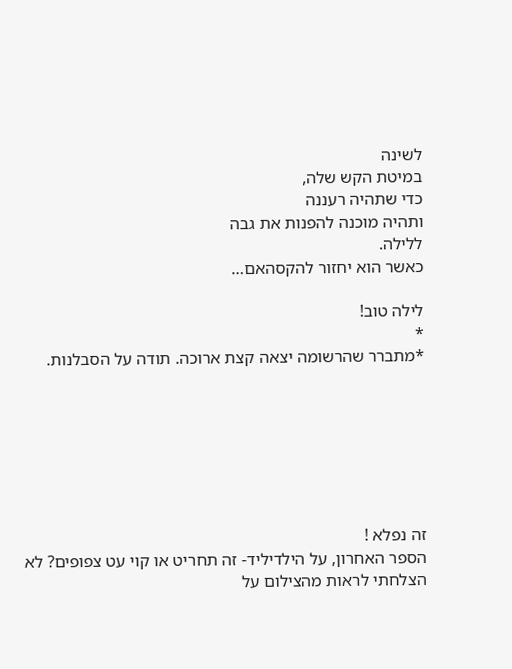לשינה
במיטת הקש שלה,
כדי שתהיה רעננה
ותהיה מוכנה להפנות את גבה
ללילה.
כאשר הוא יחזור להקסהאם…

לילה טוב!
*
*מתברר שהרשומה יצאה קצת ארוכה. תודה על הסבלנות.







זה נפלא !
הספר האחרון, על הילדיליד- זה תחריט או קוי עט צפופים? לא הצלחתי לראות מהצילום על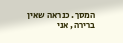המסך. כנראה שאין ברירה, אני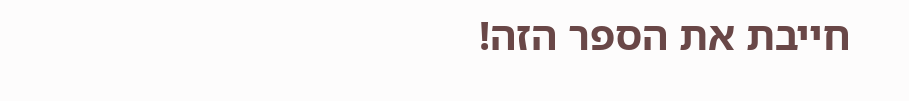חייבת את הספר הזה!